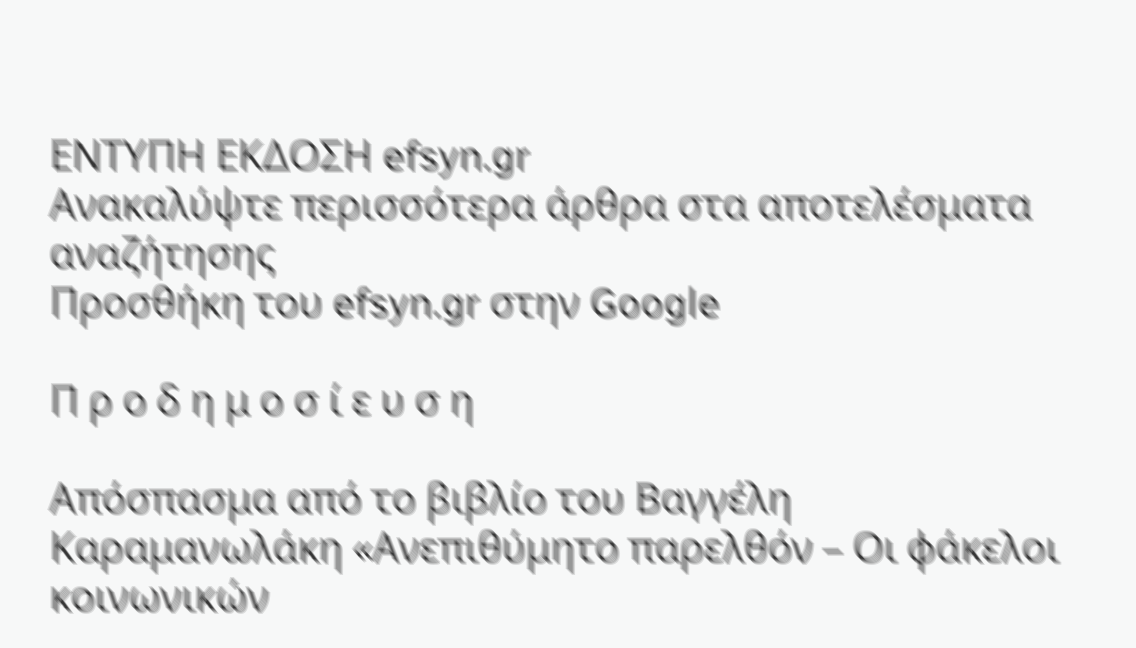ΕΝΤΥΠΗ ΕΚΔΟΣΗ efsyn.gr
Ανακαλύψτε περισσότερα άρθρα στα αποτελέσματα αναζήτησης
Προσθήκη του efsyn.gr στην Google

Π ρ ο δ η μ ο σ ί ε υ σ η

Απόσπασμα από το βιβλίο του Βαγγέλη Καραμανωλάκη «Ανεπιθύμητο παρελθόν – Οι φάκελοι κοινωνικών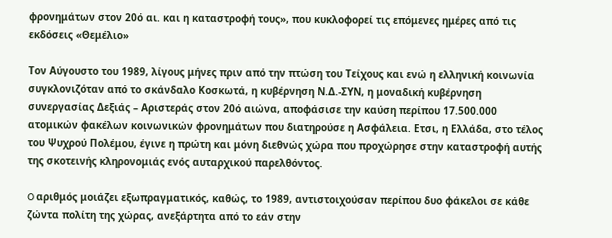φρονημάτων στον 20ό αι. και η καταστροφή τους», που κυκλοφορεί τις επόμενες ημέρες από τις εκδόσεις «Θεμέλιο»

Τον Αύγουστο του 1989, λίγους μήνες πριν από την πτώση του Τείχους και ενώ η ελληνική κοινωνία συγκλονιζόταν από το σκάνδαλο Κοσκωτά, η κυβέρνηση Ν.Δ.-ΣΥΝ, η μοναδική κυβέρνηση συνεργασίας Δεξιάς – Αριστεράς στον 20ό αιώνα, αποφάσισε την καύση περίπου 17.500.000 ατομικών φακέλων κοινωνικών φρονημάτων που διατηρούσε η Ασφάλεια. Ετσι, η Ελλάδα, στο τέλος του Ψυχρού Πολέμου, έγινε η πρώτη και μόνη διεθνώς χώρα που προχώρησε στην καταστροφή αυτής της σκοτεινής κληρονομιάς ενός αυταρχικού παρελθόντος.

O αριθμός μοιάζει εξωπραγματικός, καθώς, το 1989, αντιστοιχούσαν περίπου δυο φάκελοι σε κάθε ζώντα πολίτη της χώρας, ανεξάρτητα από το εάν στην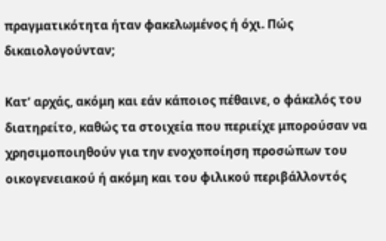πραγματικότητα ήταν φακελωμένος ή όχι. Πώς δικαιολογούνταν;

Κατ’ αρχάς, ακόμη και εάν κάποιος πέθαινε, ο φάκελός του διατηρείτο, καθώς τα στοιχεία που περιείχε μπορούσαν να χρησιμοποιηθούν για την ενοχοποίηση προσώπων του οικογενειακού ή ακόμη και του φιλικού περιβάλλοντός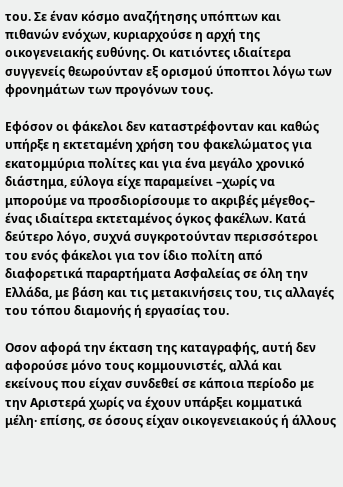του. Σε έναν κόσμο αναζήτησης υπόπτων και πιθανών ενόχων, κυριαρχούσε η αρχή της οικογενειακής ευθύνης. Οι κατιόντες ιδιαίτερα συγγενείς θεωρούνταν εξ ορισμού ύποπτοι λόγω των φρονημάτων των προγόνων τους.

Εφόσον οι φάκελοι δεν καταστρέφονταν και καθώς υπήρξε η εκτεταμένη χρήση του φακελώματος για εκατομμύρια πολίτες και για ένα μεγάλο χρονικό διάστημα, εύλογα είχε παραμείνει –χωρίς να μπορούμε να προσδιορίσουμε το ακριβές μέγεθος– ένας ιδιαίτερα εκτεταμένος όγκος φακέλων. Κατά δεύτερο λόγο, συχνά συγκροτούνταν περισσότεροι του ενός φάκελοι για τον ίδιο πολίτη από διαφορετικά παραρτήματα Ασφαλείας σε όλη την Ελλάδα, με βάση και τις μετακινήσεις του, τις αλλαγές του τόπου διαμονής ή εργασίας του.

Οσον αφορά την έκταση της καταγραφής, αυτή δεν αφορούσε μόνο τους κομμουνιστές, αλλά και εκείνους που είχαν συνδεθεί σε κάποια περίοδο με την Αριστερά χωρίς να έχουν υπάρξει κομματικά μέλη· επίσης, σε όσους είχαν οικογενειακούς ή άλλους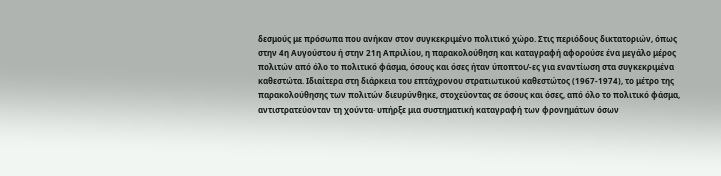δεσμούς με πρόσωπα που ανήκαν στον συγκεκριμένο πολιτικό χώρο. Στις περιόδους δικτατοριών, όπως στην 4η Αυγούστου ή στην 21η Απριλίου, η παρακολούθηση και καταγραφή αφορούσε ένα μεγάλο μέρος πολιτών από όλο το πολιτικό φάσμα, όσους και όσες ήταν ύποπτοι/-ες για εναντίωση στα συγκεκριμένα καθεστώτα. Ιδιαίτερα στη διάρκεια του επτάχρονου στρατιωτικού καθεστώτος (1967-1974), το μέτρο της παρακολούθησης των πολιτών διευρύνθηκε, στοχεύοντας σε όσους και όσες, από όλο το πολιτικό φάσμα, αντιστρατεύονταν τη χούντα· υπήρξε μια συστηματική καταγραφή των φρονημάτων όσων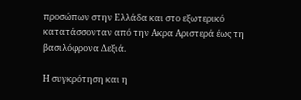προσώπων στην Ελλάδα και στο εξωτερικό κατατάσσονταν από την Ακρα Αριστερά έως τη βασιλόφρονα Δεξιά.

Η συγκρότηση και η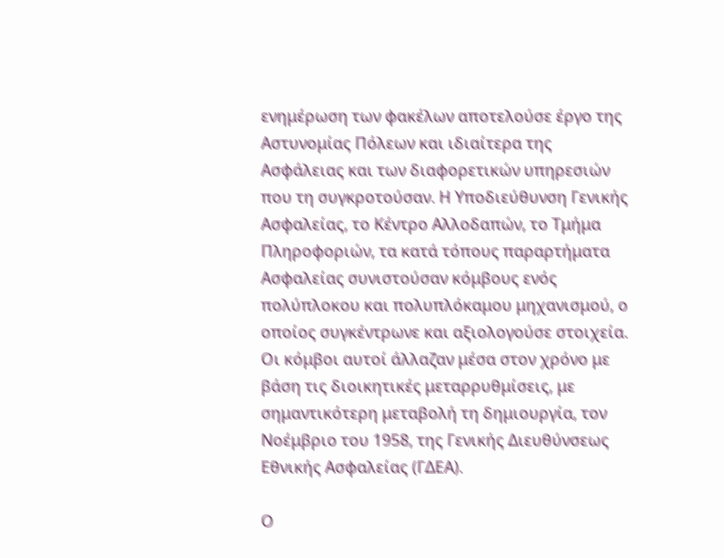ενημέρωση των φακέλων αποτελούσε έργο της Αστυνομίας Πόλεων και ιδιαίτερα της Ασφάλειας και των διαφορετικών υπηρεσιών που τη συγκροτούσαν. Η Υποδιεύθυνση Γενικής Ασφαλείας, το Κέντρο Αλλοδαπών, το Τμήμα Πληροφοριών, τα κατά τόπους παραρτήματα Ασφαλείας συνιστούσαν κόμβους ενός πολύπλοκου και πολυπλόκαμου μηχανισμού, ο οποίος συγκέντρωνε και αξιολογούσε στοιχεία. Οι κόμβοι αυτοί άλλαζαν μέσα στον χρόνο με βάση τις διοικητικές μεταρρυθμίσεις, με σημαντικότερη μεταβολή τη δημιουργία, τον Νοέμβριο του 1958, της Γενικής Διευθύνσεως Εθνικής Ασφαλείας (ΓΔΕΑ).

Ο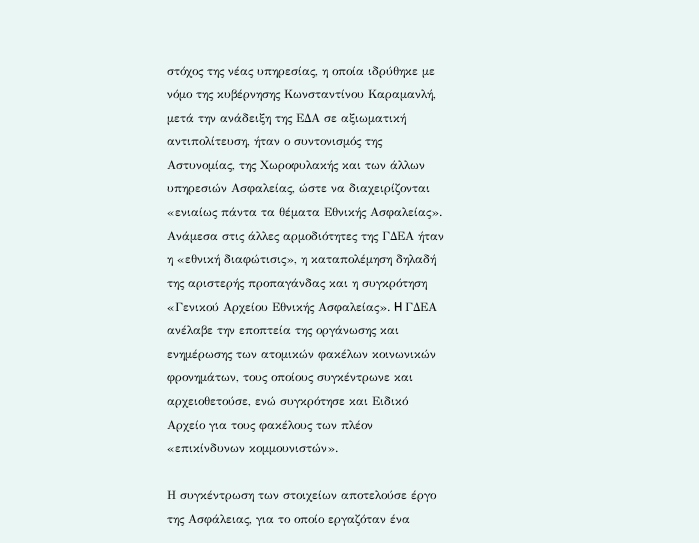στόχος της νέας υπηρεσίας, η οποία ιδρύθηκε με νόμο της κυβέρνησης Κωνσταντίνου Καραμανλή, μετά την ανάδειξη της ΕΔΑ σε αξιωματική αντιπολίτευση, ήταν ο συντονισμός της Αστυνομίας, της Χωροφυλακής και των άλλων υπηρεσιών Ασφαλείας, ώστε να διαχειρίζονται «ενιαίως πάντα τα θέματα Εθνικής Ασφαλείας». Ανάμεσα στις άλλες αρμοδιότητες της ΓΔΕΑ ήταν η «εθνική διαφώτισις», η καταπολέμηση δηλαδή της αριστερής προπαγάνδας και η συγκρότηση «Γενικού Αρχείου Εθνικής Ασφαλείας». H ΓΔΕΑ ανέλαβε την εποπτεία της οργάνωσης και ενημέρωσης των ατομικών φακέλων κοινωνικών φρονημάτων, τους οποίους συγκέντρωνε και αρχειοθετούσε, ενώ συγκρότησε και Ειδικό Αρχείο για τους φακέλους των πλέον «επικίνδυνων κομμουνιστών».

Η συγκέντρωση των στοιχείων αποτελούσε έργο της Ασφάλειας, για το οποίο εργαζόταν ένα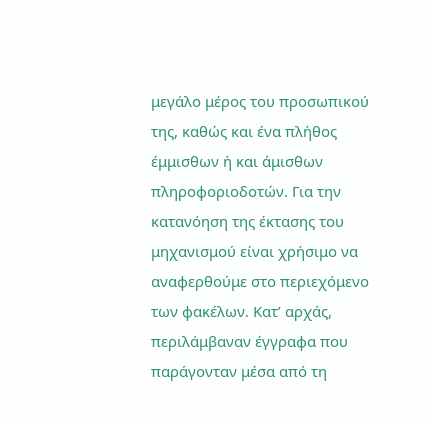μεγάλο μέρος του προσωπικού της, καθώς και ένα πλήθος έμμισθων ή και άμισθων πληροφοριοδοτών. Για την κατανόηση της έκτασης του μηχανισμού είναι χρήσιμο να αναφερθούμε στο περιεχόμενο των φακέλων. Κατ’ αρχάς, περιλάμβαναν έγγραφα που παράγονταν μέσα από τη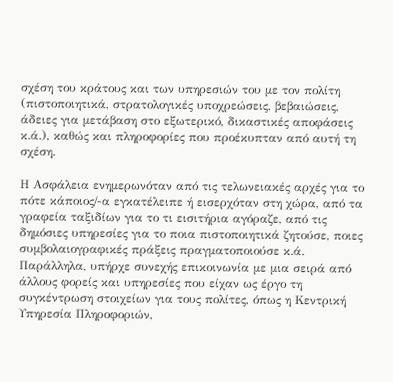σχέση του κράτους και των υπηρεσιών του με τον πολίτη (πιστοποιητικά, στρατολογικές υποχρεώσεις, βεβαιώσεις, άδειες για μετάβαση στο εξωτερικό, δικαστικές αποφάσεις κ.ά.), καθώς και πληροφορίες που προέκυπταν από αυτή τη σχέση.

Η Ασφάλεια ενημερωνόταν από τις τελωνειακές αρχές για το πότε κάποιος/-α εγκατέλειπε ή εισερχόταν στη χώρα, από τα γραφεία ταξιδίων για το τι εισιτήρια αγόραζε, από τις δημόσιες υπηρεσίες για το ποια πιστοποιητικά ζητούσε, ποιες συμβολαιογραφικές πράξεις πραγματοποιούσε κ.ά. Παράλληλα, υπήρχε συνεχής επικοινωνία με μια σειρά από άλλους φορείς και υπηρεσίες που είχαν ως έργο τη συγκέντρωση στοιχείων για τους πολίτες, όπως η Κεντρική Υπηρεσία Πληροφοριών,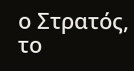ο Στρατός, το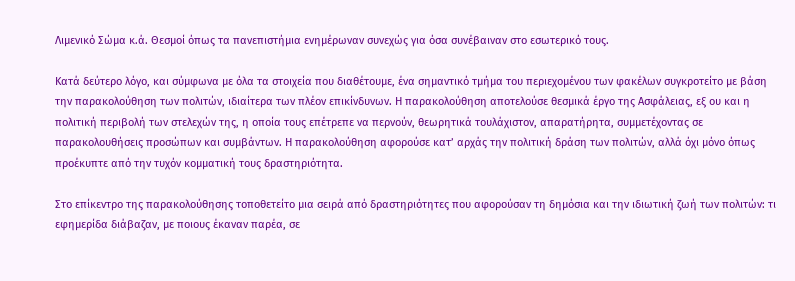Λιμενικό Σώμα κ.ά. Θεσμοί όπως τα πανεπιστήμια ενημέρωναν συνεχώς για όσα συνέβαιναν στο εσωτερικό τους.

Κατά δεύτερο λόγο, και σύμφωνα με όλα τα στοιχεία που διαθέτουμε, ένα σημαντικό τμήμα του περιεχομένου των φακέλων συγκροτείτο με βάση την παρακολούθηση των πολιτών, ιδιαίτερα των πλέον επικίνδυνων. Η παρακολούθηση αποτελούσε θεσμικά έργο της Ασφάλειας, εξ ου και η πολιτική περιβολή των στελεχών της, η οποία τους επέτρεπε να περνούν, θεωρητικά τουλάχιστον, απαρατήρητα, συμμετέχοντας σε παρακολουθήσεις προσώπων και συμβάντων. Η παρακολούθηση αφορούσε κατ’ αρχάς την πολιτική δράση των πολιτών, αλλά όχι μόνο όπως προέκυπτε από την τυχόν κομματική τους δραστηριότητα.

Στο επίκεντρο της παρακολούθησης τοποθετείτο μια σειρά από δραστηριότητες που αφορούσαν τη δημόσια και την ιδιωτική ζωή των πολιτών: τι εφημερίδα διάβαζαν, με ποιους έκαναν παρέα, σε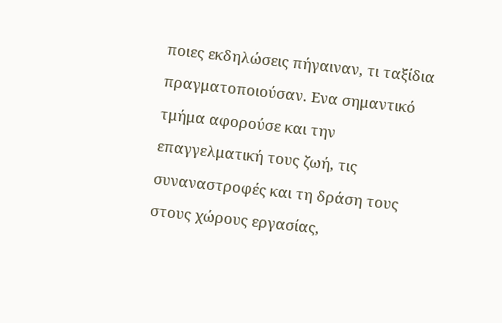ποιες εκδηλώσεις πήγαιναν, τι ταξίδια πραγματοποιούσαν. Ενα σημαντικό τμήμα αφορούσε και την επαγγελματική τους ζωή, τις συναναστροφές και τη δράση τους στους χώρους εργασίας,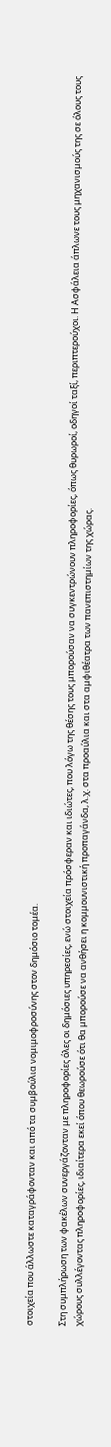στοιχεία που άλλωστε καταγράφονταν και από τα συμβούλια νομιμοφροσύνης στον δημόσιο τομέα.

Στη συμπλήρωση των φακέλων συνεργάζονταν με πληροφορίες όλες οι δημόσιες υπηρεσίες, ενώ στοιχεία πρόσφεραν και ιδιώτες, που λόγω της θέσης τους μπορούσαν να συγκεντρώνουν πληροφορίες, όπως θυρωροί, οδηγοί ταξί, περιπτερούχοι. Η Ασφάλεια άπλωνε τους μηχανισμούς της σε όλους τους χώρους συλλέγοντας πληροφορίες, ιδιαίτερα εκεί όπου θεωρούσε ότι θα μπορούσε να ανθήσει η κομμουνιστική προπαγάνδα, λ.χ. στα προαύλια και στα αμφιθέατρα των πανεπιστημίων της χώρας.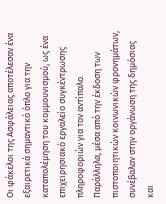Οι φάκελοι της Ασφάλειας αποτέλεσαν ένα εξαιρετικά σημαντικό όπλο για την καταπολέμηση του κομμουνισμού, ως ένα επιχειρησιακό εργαλείο συγκέντρωσης πληροφοριών για τον αντίπαλο. Παράλληλα, μέσα από την έκδοση των πιστοποιητικών κοινωνικών φρονημάτων, συνέβαλαν στην οργάνωση της δημόσιας και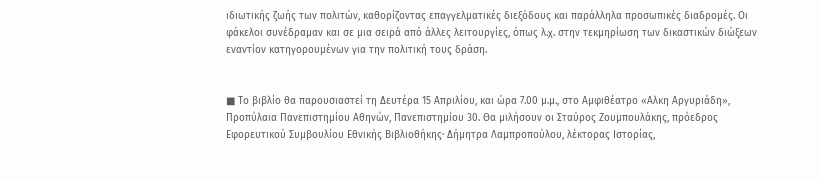ιδιωτικής ζωής των πολιτών, καθορίζοντας επαγγελματικές διεξόδους και παράλληλα προσωπικές διαδρομές. Οι φάκελοι συνέδραμαν και σε μια σειρά από άλλες λειτουργίες, όπως λ.χ. στην τεκμηρίωση των δικαστικών διώξεων εναντίον κατηγορουμένων για την πολιτική τους δράση.


■ Το βιβλίο θα παρουσιαστεί τη Δευτέρα 15 Απριλίου, και ώρα 7.00 μ.μ., στο Αμφιθέατρο «Αλκη Αργυριάδη», Προπύλαια Πανεπιστημίου Αθηνών, Πανεπιστημίου 30. Θα μιλήσουν οι Σταύρος Ζουμπουλάκης, πρόεδρος Εφορευτικού Συμβουλίου Εθνικής Βιβλιοθήκης· Δήμητρα Λαμπροπούλου, λέκτορας Ιστορίας,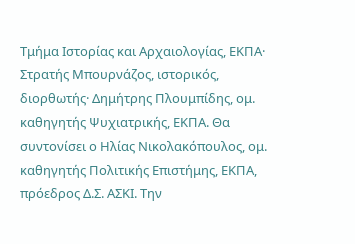Τμήμα Ιστορίας και Αρχαιολογίας, ΕΚΠΑ· Στρατής Μπουρνάζος, ιστορικός, διορθωτής· Δημήτρης Πλουμπίδης, ομ. καθηγητής Ψυχιατρικής, ΕΚΠΑ. Θα συντονίσει ο Ηλίας Νικολακόπουλος, ομ. καθηγητής Πολιτικής Επιστήμης, ΕΚΠΑ, πρόεδρος Δ.Σ. ΑΣΚΙ. Την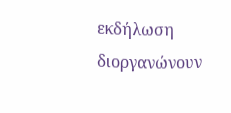εκδήλωση διοργανώνουν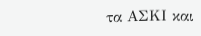τα ΑΣΚΙ και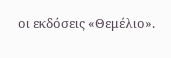οι εκδόσεις «Θεμέλιο».